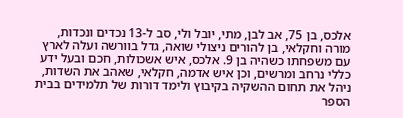אלכס, בן 75, אב לבן, מתי, יובל ולי, סב ל-13 נכדים ונכדות, מורה וחקלאי, בן להורים ניצולי שואה, גדל בוורשה ועלה לארץ עם משפחתו כשהיה בן 9. אלכס, איש אשכולות, חכם ובעל ידע כללי נרחב ומרשים, וכן איש אדמה, חקלאי, שאהב את השדות, ניהל את תחום ההשקיה בקיבוץ ולימד דורות של תלמידים בבית הספר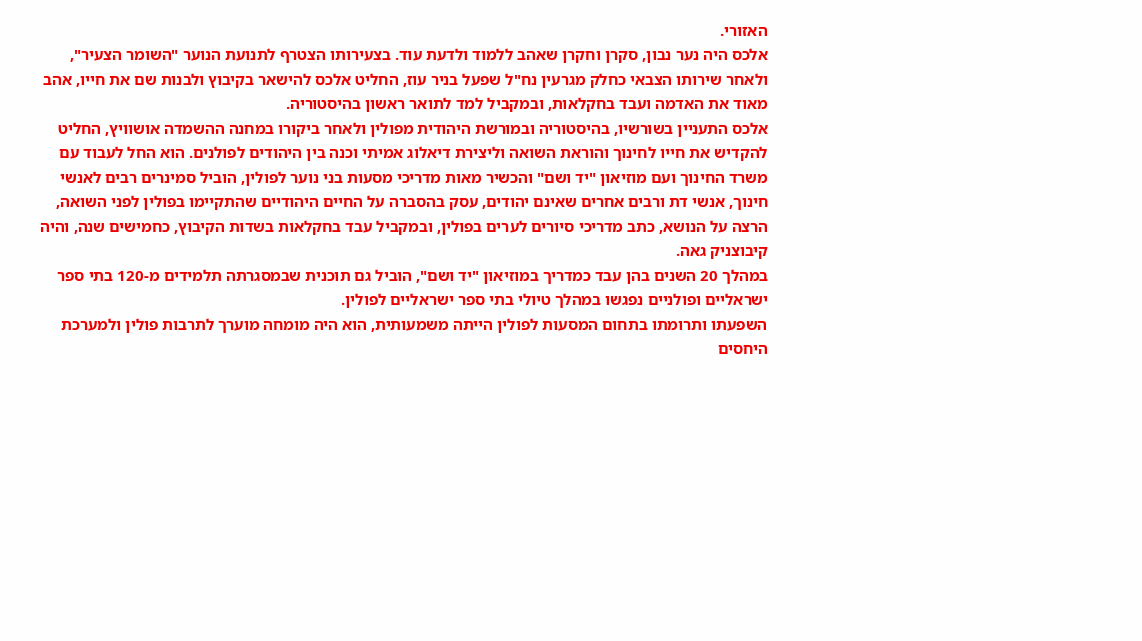האזורי.
אלכס היה נער נבון, סקרן וחקרן שאהב ללמוד ולדעת עוד. בצעירותו הצטרף לתנועת הנוער "השומר הצעיר", ולאחר שירותו הצבאי כחלק מגרעין נח"ל שפעל בניר עוז, החליט אלכס להישאר בקיבוץ ולבנות שם את חייו, אהב מאוד את האדמה ועבד בחקלאות, ובמקביל למד לתואר ראשון בהיסטוריה.
אלכס התעניין בשורשיו, בהיסטוריה ובמורשת היהודית מפולין ולאחר ביקורו במחנה ההשמדה אושוויץ, החליט להקדיש את חייו לחינוך והוראת השואה וליצירת דיאלוג אמיתי וכנה בין היהודים לפולנים. הוא החל לעבוד עם משרד החינוך ועם מוזיאון "יד ושם" והכשיר מאות מדריכי מסעות בני נוער לפולין, הוביל סמינרים רבים לאנשי חינוך, אנשי דת ורבים אחרים שאינם יהודים, עסק בהסברה על החיים היהודיים שהתקיימו בפולין לפני השואה, הרצה על הנושא, כתב מדריכי סיורים לערים בפולין, ובמקביל עבד בחקלאות בשדות הקיבוץ, כחמישים שנה, והיה קיבוצניק גאה.
במהלך 20 השנים בהן עבד כמדריך במוזיאון "יד ושם", הוביל גם תוכנית שבמסגרתה תלמידים מ-120 בתי ספר ישראליים ופולניים נפגשו במהלך טיולי בתי ספר ישראליים לפולין.
השפעתו ותרומתו בתחום המסעות לפולין הייתה משמעותית, הוא היה מומחה מוערך לתרבות פולין ולמערכת היחסים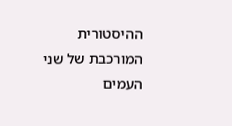ההיסטורית המורכבת של שני העמים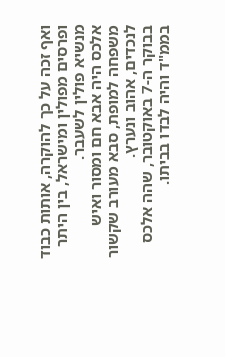ואף זכה על כך להוקרה, אותות כבוד ופרסים מפולין ומישראל, בין היתר מנשיא פולין לשעבר.
אלכס היה אבא חם ומסור ואיש משפחה למופת, סבא מעורב שקשור לנכדים, אהוב ונערץ.
בבוקר ה-7 באוקטובר, שהה אלכס בממ"ד והיה לבדו בביתו.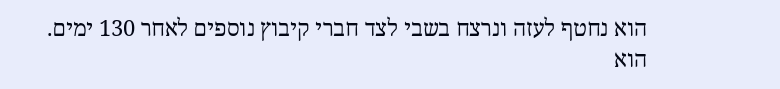הוא נחטף לעזה ונרצח בשבי לצד חברי קיבוץ נוספים לאחר 130 ימים. הוא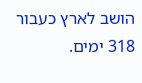הושב לארץ כעבור 318 ימים.